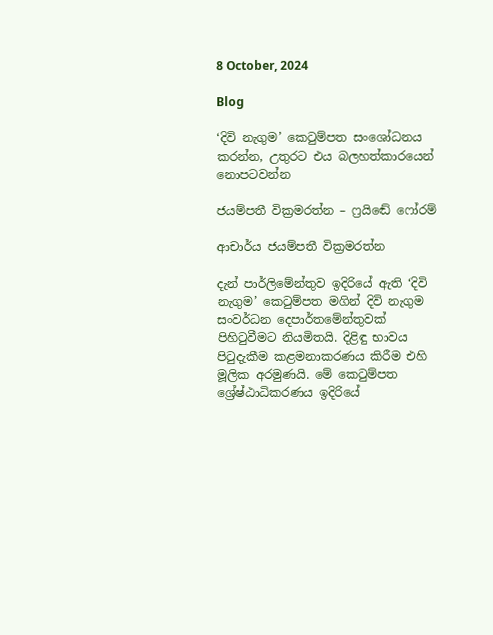8 October, 2024

Blog

‘දිවි නැගුම’ කෙටුම්පත සංශෝධනය කරන්න, උතුරට එය බලහත්කාරයෙන් නොපටවන්න

ජයම්පතී වික්‍රමරත්න – ෆ්‍රයිඬේ ෆෝරම්

ආචාර්ය ජයම්පතී වික්‍රමරත්න

දැන් පාර්ලිමේන්තුව ඉදිරියේ ඇති ‘දිවි නැගුම’ කෙටුම්පත මගින් දිවි නැගුම සංවර්ධන දෙපාර්තමේන්තුවක් පිහිටුවීමට නියමිතයි. දිළිඳු භාවය පිටුදැකීම කළමනාකරණය කිරීම එහි මූලික අරමුණයි. මේ කෙටුම්පත ශ්‍රේෂ්ඨාධිකරණය ඉදිරියේ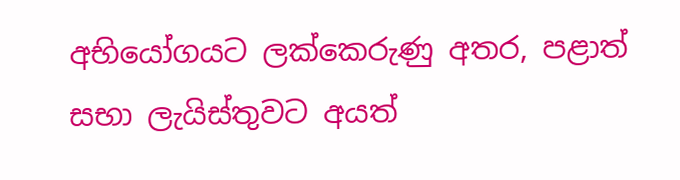අභියෝගයට ලක්කෙරුණු අතර, පළාත් සභා ලැයිස්තුවට අයත්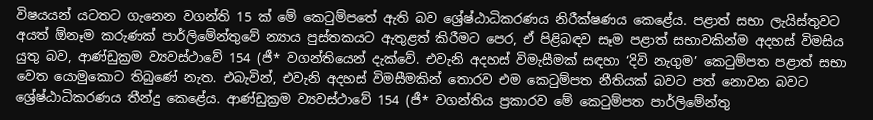විෂයයන් යටතට ගැනෙන වගන්ති 15 ක් මේ කෙටුම්පතේ ඇති බව ශ්‍රේෂ්ඨාධිකරණය නිරීක්ෂණය කෙළේය. පළාත් සභා ලැයිස්තුවට අයත් ඕනෑම කරුණක් පාර්ලිමේන්තුවේ න්‍යාය පුස්තකයට ඇතුළත් කිරීමට පෙර, ඒ පිළිබඳව සෑම පළාත් සභාවකින්ම අදහස් විමසිය යුතු බව, ආණ්ඩුක්‍රම ව්‍යවස්ථාවේ 154 (ජී* වගන්තියෙන් දැක්වේ. එවැනි අදහස් විමැසීමක් සඳහා ‘දිවි නැගුම’ කෙටුම්පත පළාත් සභා වෙත යොමුකොට තිබුණේ නැත. එබැවින්, එවැනි අදහස් විමසීමකින් තොරව එම කෙටුම්පත නීතියක් බවට පත් නොවන බවට ශ්‍රේෂ්ඨාධිකරණය තීන්දු කෙළේය. ආණ්ඩුක්‍රම ව්‍යවස්ථාවේ 154 (ජී* වගන්තිය ප්‍රකාරව මේ කෙටුම්පත පාර්ලිමේන්තු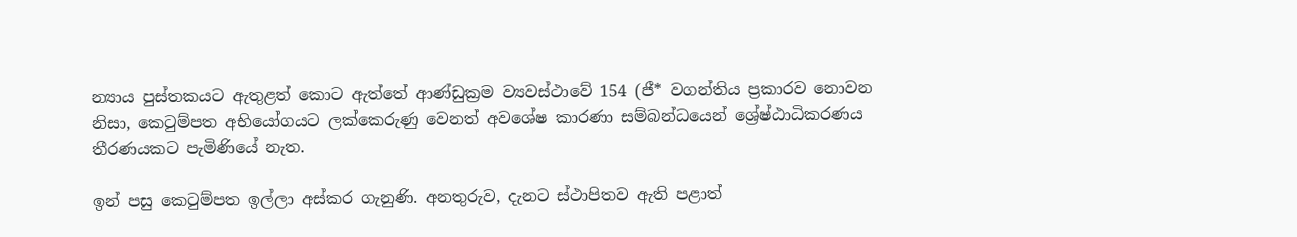න්‍යාය පුස්තකයට ඇතුළත් කොට ඇත්තේ ආණ්ඩුක්‍රම ව්‍යවස්ථාවේ 154 (ජී* වගන්තිය ප්‍රකාරව නොවන නිසා, කෙටුම්පත අභියෝගයට ලක්කෙරුණු වෙනත් අවශේෂ කාරණා සම්බන්ධයෙන් ශ්‍රේෂ්ඨාධිකරණය තීරණයකට පැමිණියේ නැත.

ඉන් පසු කෙටුම්පත ඉල්ලා අස්කර ගැනුණි. අනතුරුව, දැනට ස්ථාපිතව ඇති පළාත්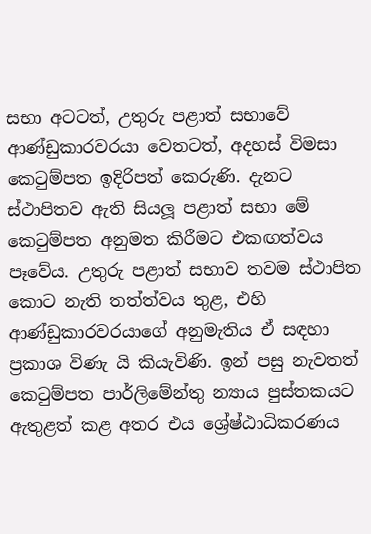සභා අටටත්, උතුරු පළාත් සභාවේ ආණ්ඩුකාරවරයා වෙතටත්, අදහස් විමසා කෙටුම්පත ඉදිරිපත් කෙරුණි. දැනට ස්ථාපිතව ඇති සියලූ පළාත් සභා මේ කෙටුම්පත අනුමත කිරීමට එකඟත්වය පෑවේය. උතුරු පළාත් සභාව තවම ස්ථාපිත කොට නැති තත්ත්වය තුළ, එහි ආණ්ඩුකාරවරයාගේ අනුමැතිය ඒ සඳහා ප්‍රකාශ විණැ යි කියැවිණි. ඉන් පසු නැවතත් කෙටුම්පත පාර්ලිමේන්තු න්‍යාය පුස්තකයට ඇතුළත් කළ අතර එය ශ්‍රේෂ්ඨාධිකරණය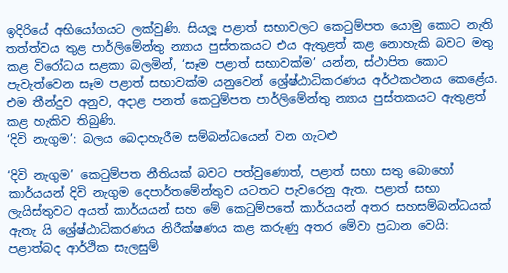ඉදිරියේ අභියෝගයට ලක්වුණි. සියලූ පළාත් සභාවලට කෙටුම්පත යොමු කොට නැති තත්ත්වය තුළ පාර්ලිමේන්තු න්‍යාය පුස්තකයට එය ඇතුළත් කළ නොහැකි බවට මතු කළ විරෝධය සළකා බලමින්, ‘සෑම පළාත් සභාවක්ම’ යන්න, ස්ථාපිත කොට පැවැත්වෙන සෑම පළාත් සභාවක්ම යනුවෙන් ශ්‍රේෂ්ඨාධිකරණය අර්ථකථනය කෙළේය. එම තීන්දුව අනුව, අදාළ පනත් කෙටුම්පත පාර්ලිමේන්තු න්‍යාය පුස්තකයට ඇතුළත් කළ හැකිව තිබුණි.
‘දිවි නැගුම’: බලය බෙදාහැරීම සම්බන්ධයෙන් වන ගැටළු

‘දිවි නැගුම’ කෙටුම්පත නීතියක් බවට පත්වුණොත්, පළාත් සභා සතු බොහෝ කාර්යයන් දිවි නැගුම දෙපාර්තමේන්තුව යටතට පැවරෙනු ඇත. පළාත් සභා ලැයිස්තුවට අයත් කාර්යයන් සහ මේ කෙටුම්පතේ කාර්යයන් අතර සහසම්බන්ධයක් ඇතැ යි ශ්‍රේෂ්ඨාධිකරණය නිරීක්ෂණය කළ කරුණු අතර මේවා ප්‍රධාන වෙයි: පළාත්බද ආර්ථික සැලසුම්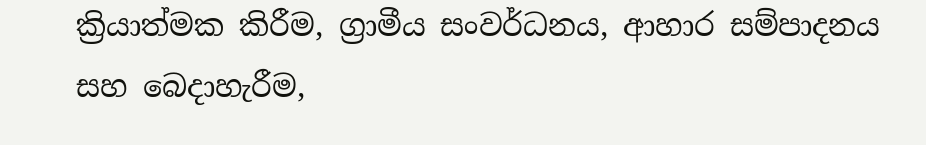ක්‍රියාත්මක කිරීම, ග්‍රාමීය සංවර්ධනය, ආහාර සම්පාදනය සහ බෙදාහැරීම,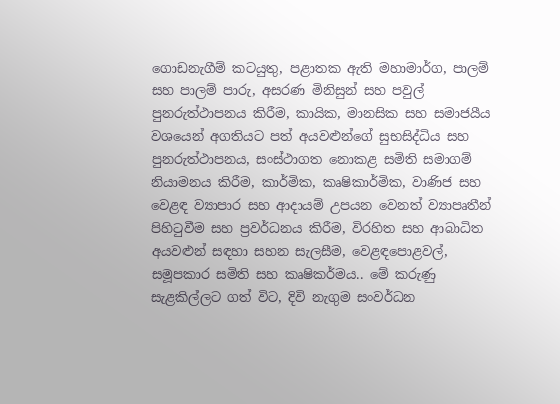ගොඩනැගීම් කටයුතු, පළාතක ඇති මහාමාර්ග, පාලම් සහ පාලම් පාරු, අසරණ මිනිසුන් සහ පවුල් පුනරුත්ථාපනය කිරීම, කායික, මානසික සහ සමාජයීය වශයෙන් අගතියට පත් අයවළුන්ගේ සුභසිද්ධිය සහ පුනරුත්ථාපනය, සංස්ථාගත නොකළ සමිති සමාගම් නියාමනය කිරීම, කාර්මික, කෘෂිකාර්මික, වාණිජ සහ වෙළඳ ව්‍යාපාර සහ ආදායම් උපයන වෙනත් ව්‍යාපෘතීන් පිහිටුවීම සහ ප්‍රවර්ධනය කිරීම, විරහිත සහ ආබාධිත අයවළුන් සඳහා සහන සැලසීම, වෙළඳපොළවල්, සමූපකාර සමිති සහ කෘෂිකර්මය.. මේ කරුණු සැළකිල්ලට ගත් විට, දිවි නැගුම සංවර්ධන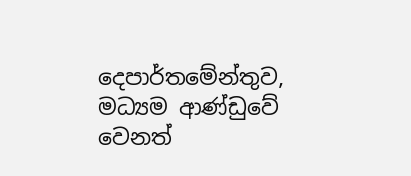දෙපාර්තමේන්තුව, මධ්‍යම ආණ්ඩුවේ වෙනත්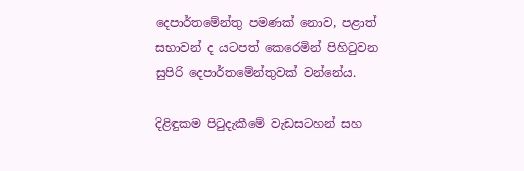දෙපාර්තමේන්තු පමණක් නොව, පළාත් සභාවන් ද යටපත් කෙරෙමින් පිහිටුවන සුපිරි දෙපාර්තමේන්තුවක් වන්නේය.

දිළිඳුකම පිටුදැකීමේ වැඩසටහන් සහ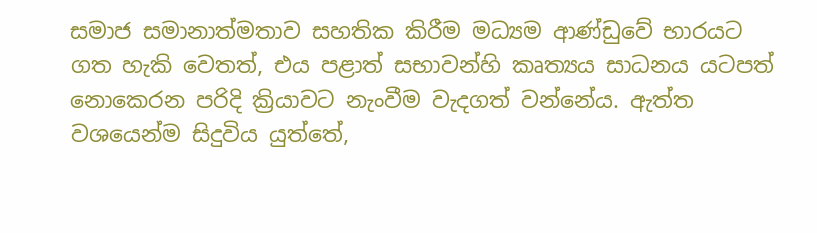සමාජ සමානාත්මතාව සහතික කිරීම මධ්‍යම ආණ්ඩුවේ භාරයට ගත හැකි වෙතත්, එය පළාත් සභාවන්හි කෘත්‍යය සාධනය යටපත් නොකෙරන පරිදි ක්‍රියාවට නැංවීම වැදගත් වන්නේය. ඇත්ත වශයෙන්ම සිදුවිය යුත්තේ,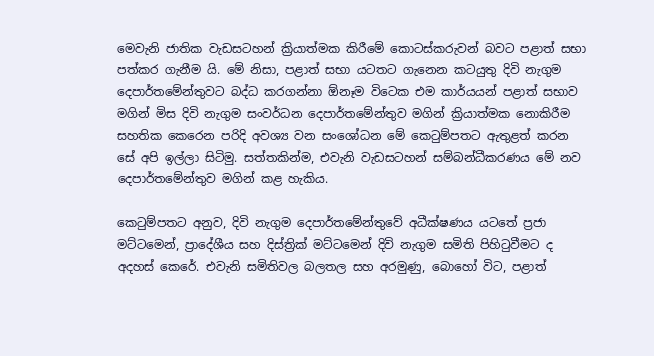මෙවැනි ජාතික වැඩසටහන් ක්‍රියාත්මක කිරීමේ කොටස්කරුවන් බවට පළාත් සභා පත්කර ගැනීම යි. මේ නිසා, පළාත් සභා යටතට ගැනෙන කටයුතු දිවි නැගුම දෙපාර්තමේන්තුවට බද්ධ කරගන්නා ඕනෑම විටෙක එම කාර්යයන් පළාත් සභාව මගින් මිස දිවි නැගුම සංවර්ධන දෙපාර්තමේන්තුව මගින් ක්‍රියාත්මක නොකිරීම සහතික කෙරෙන පරිදි අවශ්‍ය වන සංශෝධන මේ කෙටුම්පතට ඇතුළත් කරන සේ අපි ඉල්ලා සිටිමු. සත්තකින්ම, එවැනි වැඩසටහන් සම්බන්ධීකරණය මේ නව දෙපාර්තමේන්තුව මගින් කළ හැකිය.

කෙටුම්පතට අනුව, දිවි නැගුම දෙපාර්තමේන්තුවේ අධීක්ෂණය යටතේ ප්‍රජා මට්ටමෙන්, ප්‍රාදේශීය සහ දිස්ත්‍රික් මට්ටමෙන් දිවි නැගුම සමිති පිහිටුවීමට ද අදහස් කෙරේ. එවැනි සමිතිවල බලතල සහ අරමුණු, බොහෝ විට, පළාත්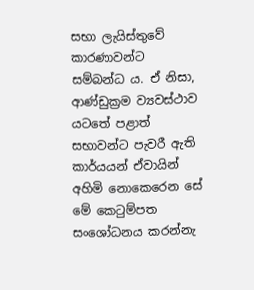සභා ලැයිස්තුවේ කාරණාවන්ට සම්බන්ධ ය. ඒ නිසා, ආණ්ඩුක්‍රම ව්‍යවස්ථාව යටතේ පළාත් සභාවන්ට පැවරී ඇති කාර්යයන් ඒවායින් අහිමි නොකෙරෙන සේ මේ කෙටුම්පත සංශෝධනය කරන්නැ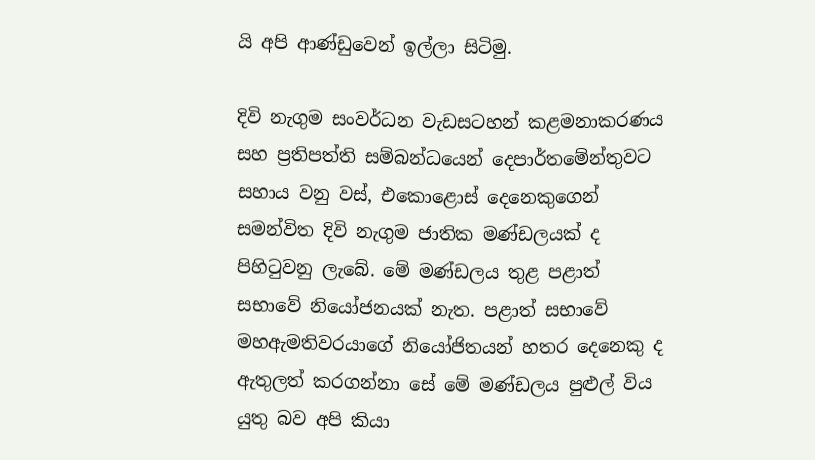යි අපි ආණ්ඩුවෙන් ඉල්ලා සිටිමු.

දිවි නැගුම සංවර්ධන වැඩසටහන් කළමනාකරණය සහ ප්‍රතිපත්ති සම්බන්ධයෙන් දෙපාර්තමේන්තුවට සහාය වනු වස්, එකොළොස් දෙනෙකුගෙන් සමන්විත දිවි නැගුම ජාතික මණ්ඩලයක් ද පිහිටුවනු ලැබේ. මේ මණ්ඩලය තුළ පළාත් සභාවේ නියෝජනයක් නැත. පළාත් සභාවේ මහඇමතිවරයාගේ නියෝජිතයන් හතර දෙනෙකු ද ඇතුලත් කරගන්නා සේ මේ මණ්ඩලය පුළුල් විය යුතු බව අපි කියා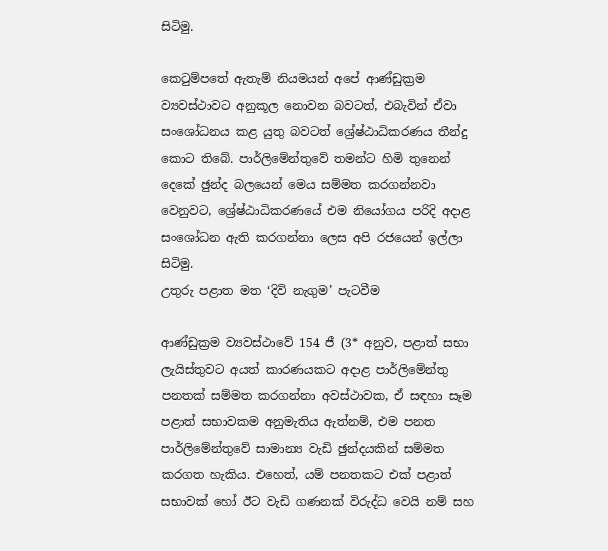සිටිමු.

කෙටුම්පතේ ඇතැම් නියමයන් අපේ ආණ්ඩුක්‍රම ව්‍යවස්ථාවට අනුකූල නොවන බවටත්, එබැවින් ඒවා සංශෝධනය කළ යුතු බවටත් ශ්‍රේෂ්ඨාධිකරණය තීන්දු කොට තිබේ. පාර්ලිමේන්තුවේ තමන්ට හිමි තුනෙන් දෙකේ ඡුන්ද බලයෙන් මෙය සම්මත කරගන්නවා වෙනුවට, ශ්‍රේෂ්ඨාධිකරණයේ එම නියෝගය පරිදි අදාළ සංශෝධන ඇති කරගන්නා ලෙස අපි රජයෙන් ඉල්ලා සිටිමු.
උතුරු පළාත මත ‘දිවි නැගුම’ පැටවීම

ආණ්ඩුක්‍රම ව්‍යවස්ථාවේ 154 ජී (3* අනුව, පළාත් සභා ලැයිස්තුවට අයත් කාරණයකට අදාළ පාර්ලිමේන්තු පනතක් සම්මත කරගන්නා අවස්ථාවක, ඒ සඳහා සෑම පළාත් සභාවකම අනුමැතිය ඇත්නම්, එම පනත පාර්ලිමේන්තුවේ සාමාන්‍ය වැඩි ඡුන්දයකින් සම්මත කරගත හැකිය. එහෙත්, යම් පනතකට එක් පළාත් සභාවක් හෝ ඊට වැඩි ගණනක් විරුද්ධ වෙයි නම් සහ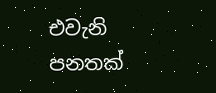එවැනි පනතක්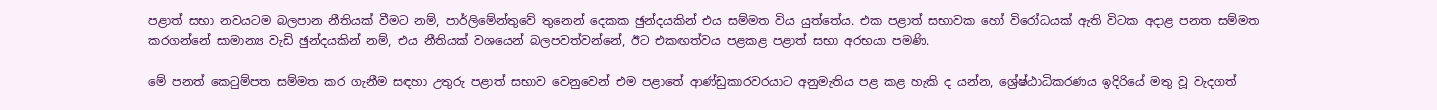පළාත් සභා නවයටම බලපාන නීතියක් වීමට නම්, පාර්ලිමේන්තුවේ තුනෙන් දෙකක ඡුන්දයකින් එය සම්මත විය යුත්තේය. එක පළාත් සභාවක හෝ විරෝධයක් ඇති විටක අදාළ පනත සම්මත කරගන්නේ සාමාන්‍ය වැඩි ඡුන්දයකින් නම්, එය නීතියක් වශයෙන් බලපවත්වන්නේ, ඊට එකඟත්වය පළකළ පළාත් සභා අරභයා පමණි.

මේ පනත් කෙටුම්පත සම්මත කර ගැනීම සඳහා උතුරු පළාත් සභාව වෙනුවෙන් එම පළාතේ ආණ්ඩුකාරවරයාට අනුමැතිය පළ කළ හැකි ද යන්න, ශ්‍රේෂ්ඨාධිකරණය ඉදිරියේ මතු වූ වැදගත්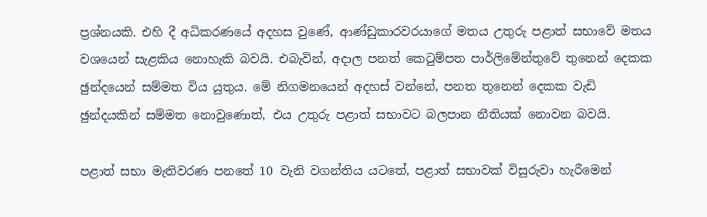ප්‍රශ්නයකි. එහි දී අධිකරණයේ අදහස වුණේ, ආණ්ඩුකාරවරයාගේ මතය උතුරු පළාත් සභාවේ මතය වශයෙන් සැළකිය නොහැකි බවයි. එබැවින්, අදාල පනත් කෙටුම්පත පාර්ලිමේන්තුවේ තුනෙන් දෙකක ඡුන්දයෙන් සම්මත විය යුතුය. මේ නිගමනයෙන් අදහස් වන්නේ, පනත තුනෙන් දෙකක වැඩි ඡුන්දයකින් සම්මත නොවුණොත්, එය උතුරු පළාත් සභාවට බලපාන නීතියක් නොවන බවයි.

පළාත් සභා මැතිවරණ පනතේ 10 වැනි වගන්තිය යටතේ, පළාත් සභාවක් විසුරුවා හැරීමෙන්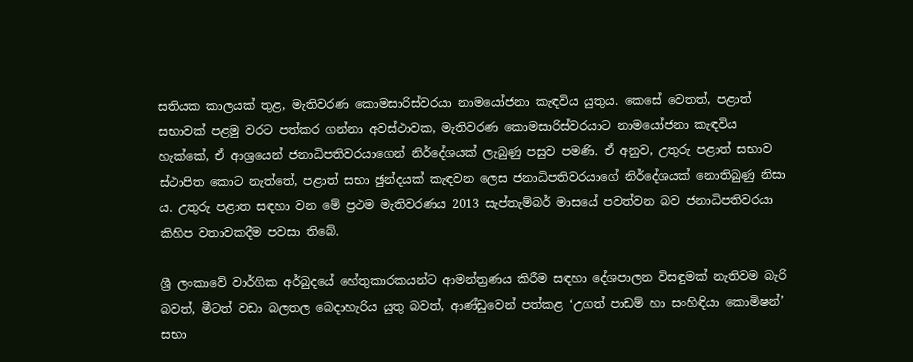සතියක කාලයක් තුළ, මැතිවරණ කොමසාරිස්වරයා නාමයෝජනා කැඳවිය යුතුය. කෙසේ වෙතත්, පළාත් සභාවක් පළමු වරට පත්කර ගන්නා අවස්ථාවක, මැතිවරණ කොමසාරිස්වරයාට නාමයෝජනා කැඳවිය හැක්කේ, ඒ ආශ්‍රයෙන් ජනාධිපතිවරයාගෙන් නිර්දේශයක් ලැබුණු පසුව පමණි. ඒ අනුව, උතුරු පළාත් සභාව ස්ථාපිත කොට නැත්තේ, පළාත් සභා ඡුන්දයක් කැඳවන ලෙස ජනාධිපතිවරයාගේ නිර්දේශයක් නොතිබුණු නිසා ය. උතුරු පළාත සඳහා වන මේ ප්‍රථම මැතිවරණය 2013 සැප්තැම්බර් මාසයේ පවත්වන බව ජනාධිපතිවරයා කිහිප වතාවකදීම පවසා තිබේ.

ශ්‍රී ලංකාවේ වාර්ගික අර්බුදයේ හේතුකාරකයන්ට ආමන්ත්‍රණය කිරීම සඳහා දේශපාලන විසඳුමක් නැතිවම බැරි බවත්, මීටත් වඩා බලතල බෙදාහැරිය යුතු බවත්, ආණ්ඩුවෙන් පත්කළ ‘උගත් පාඩම් හා සංහිඳියා කොමිෂන්’ සභා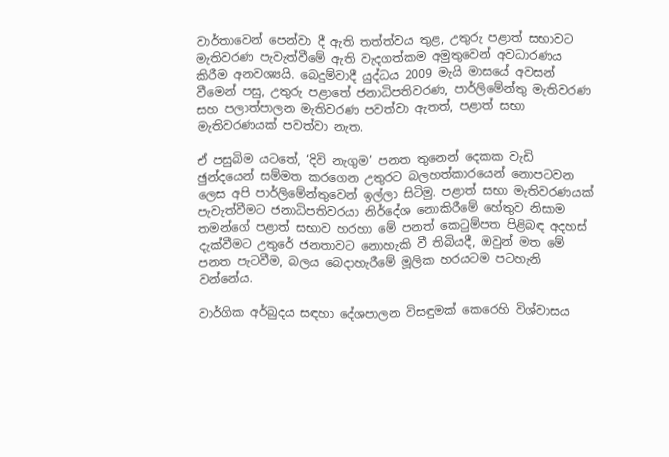වාර්තාවෙන් පෙන්වා දී ඇති තත්ත්වය තුළ, උතුරු පළාත් සභාවට මැතිවරණ පැවැත්වීමේ ඇති වැදගත්කම අමුතුවෙන් අවධාරණය කිරීම අනවශ්‍යයි. බෙදුම්වාදී යුද්ධය 2009 මැයි මාසයේ අවසන් වීමෙන් පසු, උතුරු පළාතේ ජනාධිපතිවරණ, පාර්ලිමේන්තු මැතිවරණ සහ පලාත්පාලන මැතිවරණ පවත්වා ඇතත්, පළාත් සභා මැතිවරණයක් පවත්වා නැත.

ඒ පසුබිම යටතේ, ‘දිවි නැගුම’ පනත තුනෙන් දෙකක වැඩි ඡුන්දයෙන් සම්මත කරගෙන උතුරට බලහත්කාරයෙන් නොපටවන ලෙස අපි පාර්ලිමේන්තුවෙන් ඉල්ලා සිටිමු. පළාත් සභා මැතිවරණයක් පැවැත්වීමට ජනාධිපතිවරයා නිර්දේශ නොකිරීමේ හේතුව නිසාම තමන්ගේ පළාත් සභාව හරහා මේ පනත් කෙටුම්පත පිළිබඳ අදහස් දැක්වීමට උතුරේ ජනතාවට නොහැකි වී තිබියදී, ඔවුන් මත මේ පනත පැටවීම, බලය බෙදාහැරීමේ මූලික හරයටම පටහැනි වන්නේය.

වාර්ගික අර්බුදය සඳහා දේශපාලන විසඳුමක් කෙරෙහි විශ්වාසය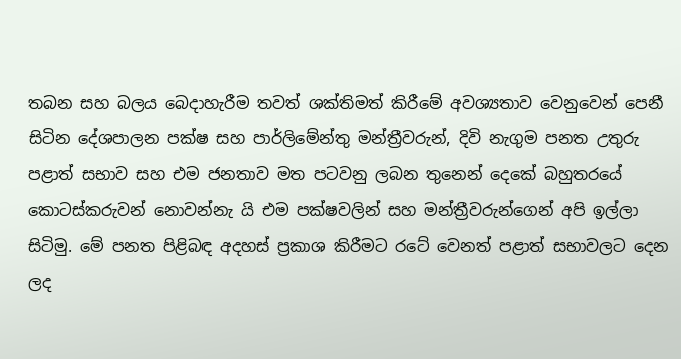තබන සහ බලය බෙදාහැරීම තවත් ශක්තිමත් කිරීමේ අවශ්‍යතාව වෙනුවෙන් පෙනී සිටින දේශපාලන පක්ෂ සහ පාර්ලිමේන්තු මන්ත්‍රීවරුන්, දිවි නැගුම පනත උතුරු පළාත් සභාව සහ එම ජනතාව මත පටවනු ලබන තුනෙන් දෙකේ බහුතරයේ කොටස්කරුවන් නොවන්නැ යි එම පක්ෂවලින් සහ මන්ත්‍රීවරුන්ගෙන් අපි ඉල්ලා සිටිමු. මේ පනත පිළිබඳ අදහස් ප්‍රකාශ කිරීමට රටේ වෙනත් පළාත් සභාවලට දෙන ලද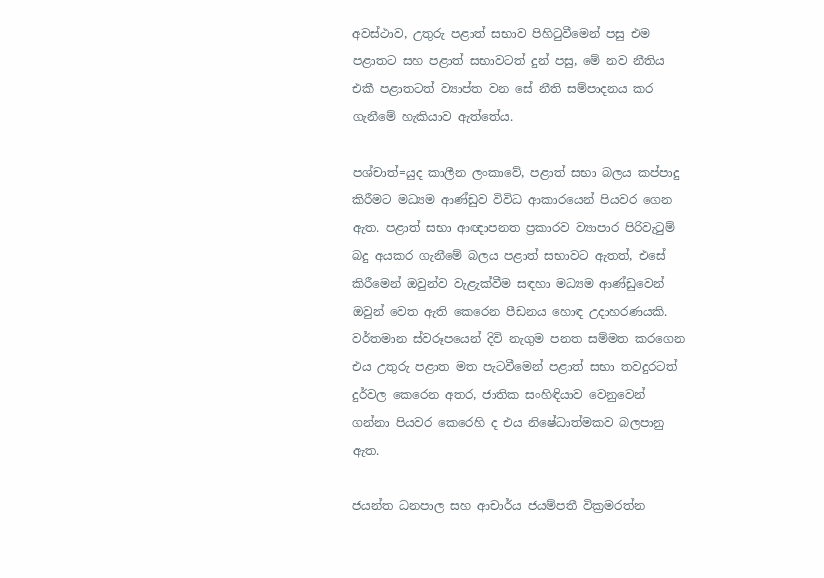අවස්ථාව, උතුරු පළාත් සභාව පිහිටුවීමෙන් පසු එම පළාතට සහ පළාත් සභාවටත් දුන් පසු, මේ නව නීතිය එකී පළාතටත් ව්‍යාප්ත වන සේ නීති සම්පාදනය කර ගැනීමේ හැකියාව ඇත්තේය.

පශ්චාත්=යුද කාලීන ලංකාවේ, පළාත් සභා බලය කප්පාදු කිරීමට මධ්‍යම ආණ්ඩුව විවිධ ආකාරයෙන් පියවර ගෙන ඇත. පළාත් සභා ආඥාපනත ප්‍රකාරව ව්‍යාපාර පිරිවැටුම් බදු අයකර ගැනීමේ බලය පළාත් සභාවට ඇතත්, එසේ කිරීමෙන් ඔවුන්ව වැළැක්වීම සඳහා මධ්‍යම ආණ්ඩුවෙන් ඔවුන් වෙත ඇති කෙරෙන පීඩනය හොඳ උදාහරණයකි. වර්තමාන ස්වරූපයෙන් දිවි නැගුම පනත සම්මත කරගෙන එය උතුරු පළාත මත පැටවීමෙන් පළාත් සභා තවදුරටත් දුර්වල කෙරෙන අතර, ජාතික සංහිඳියාව වෙනුවෙන් ගන්නා පියවර කෙරෙහි ද එය නිෂේධාත්මකව බලපානු ඇත.

ජයන්ත ධනපාල සහ ආචාර්ය ජයම්පතී වික්‍රමරත්න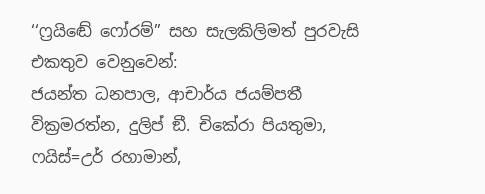‘‘ෆ්‍රයිඬේ ෆෝරම්’’ සහ සැලකිලිමත් පුරවැසි එකතුව වෙනුවෙන්:
ජයන්ත ධනපාල, ආචාර්ය ජයම්පතී වික්‍රමරත්න, දුලිප් ඞී. චිකේරා පියතුමා, ෆයිස්=උර් රහාමාන්,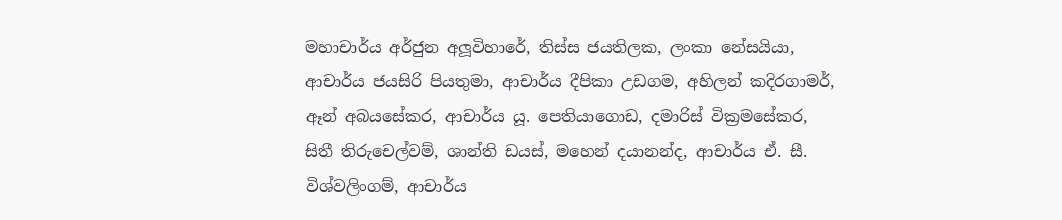මහාචාර්ය අර්ජුන අලූවිහාරේ, තිස්ස ජයතිලක, ලංකා නේසයියා, ආචාර්ය ජයසිරි පියතුමා, ආචාර්ය දීපිකා උඩගම, අහිලන් කදිරගාමර්, ඈන් අබයසේකර, ආචාර්ය යූ. පෙතියාගොඩ, දමාරිස් වික්‍රමසේකර, සිතී තිරුචෙල්වම්, ශාන්ති ඩයස්, මහෙන් දයානන්ද, ආචාර්ය ඒ. සී. විශ්වලිංගම්, ආචාර්ය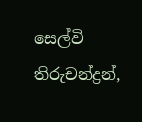සෙල්වි තිරුචන්ද්‍රන්,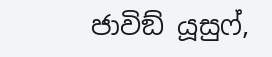ජාවිඞ් යූසුෆ්,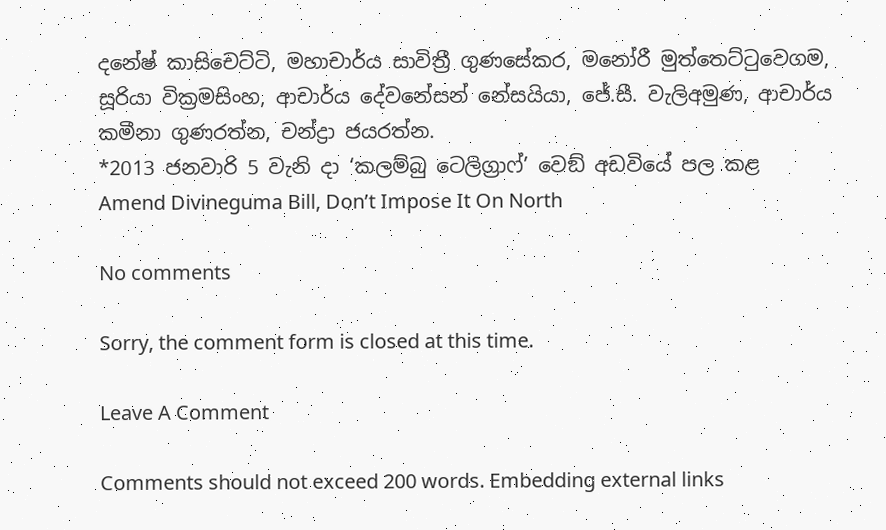දනේෂ් කාසිචෙට්ටි, මහාචාර්ය සාවිත්‍රී ගුණසේකර, මනෝරී මුත්තෙට්ටුවෙගම, සූරියා වික්‍රමසිංහ, ආචාර්ය දේවනේසන් නේසයියා, ජේ.සී. වැලිඅමුණ, ආචාර්ය කමීනා ගුණරත්න, චන්ද්‍රා ජයරත්න.
*2013 ජනවාරි 5 වැනි දා ‘කලම්බු ටෙලිග්‍රාෆ්’ වෙඞ් අඩවියේ පල කළ  Amend Divineguma Bill, Don’t Impose It On North

No comments

Sorry, the comment form is closed at this time.

Leave A Comment

Comments should not exceed 200 words. Embedding external links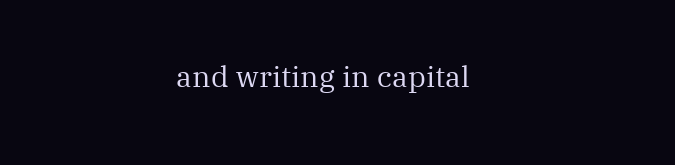and writing in capital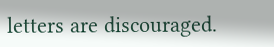letters are discouraged.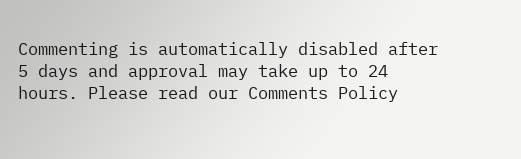Commenting is automatically disabled after 5 days and approval may take up to 24 hours. Please read our Comments Policy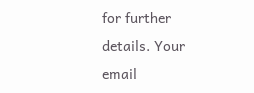for further details. Your email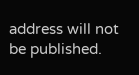address will not be published.